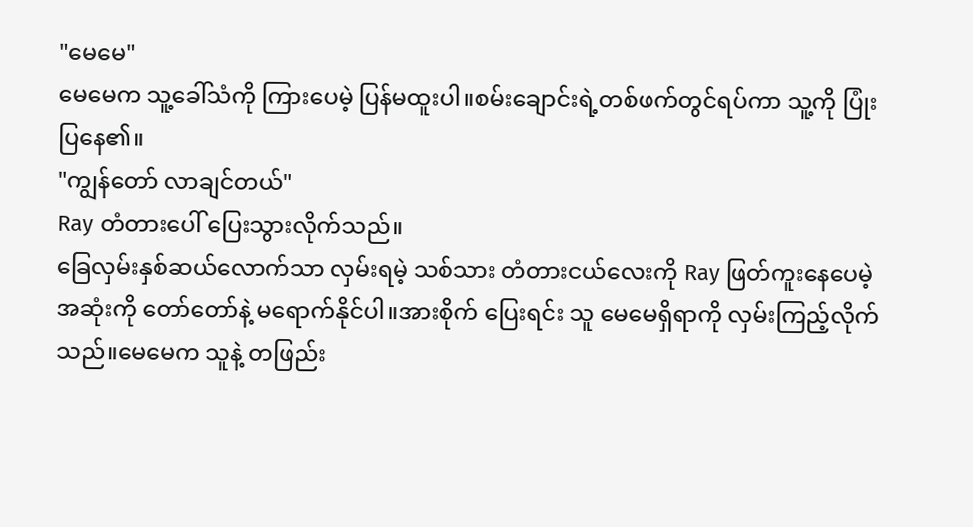"မေမေ"
မေမေက သူ့ခေါ်သံကို ကြားပေမဲ့ ပြန်မထူးပါ။စမ်းချောင်းရဲ့တစ်ဖက်တွင်ရပ်ကာ သူ့ကို ပြုံးပြနေ၏။
"ကျွန်တော် လာချင်တယ်"
Ray တံတားပေါ် ပြေးသွားလိုက်သည်။
ခြေလှမ်းနှစ်ဆယ်လောက်သာ လှမ်းရမဲ့ သစ်သား တံတားငယ်လေးကို Ray ဖြတ်ကူးနေပေမဲ့ အဆုံးကို တော်တော်နဲ့ မရောက်နိုင်ပါ။အားစိုက် ပြေးရင်း သူ မေမေရှိရာကို လှမ်းကြည့်လိုက်သည်။မေမေက သူနဲ့ တဖြည်း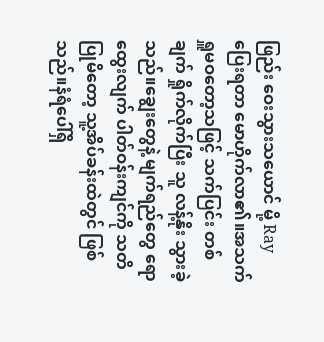ဖြည်း ဝေးသွားသယောင် မို့ Ray ပြေးရတာ မောဟိုက်လာ၏။အသက်ရှူမဝတော့သဖြင့် သက်ပြင်း တစ်ချက် ရှိုက်လိုက်ပြီး သူ လန့်နိုး သွားခဲ့သည်။ချွေးတွေနဲ့ မျက်ရည်တွေ ရောထွေးလျက် ပါတ်ဝန်းကျင်ကို သတိပြုမိတော့ သူ့အိပ်ခန်းထဲတွင် ဖြစ်သည်။နံရံပေါ်ရှိ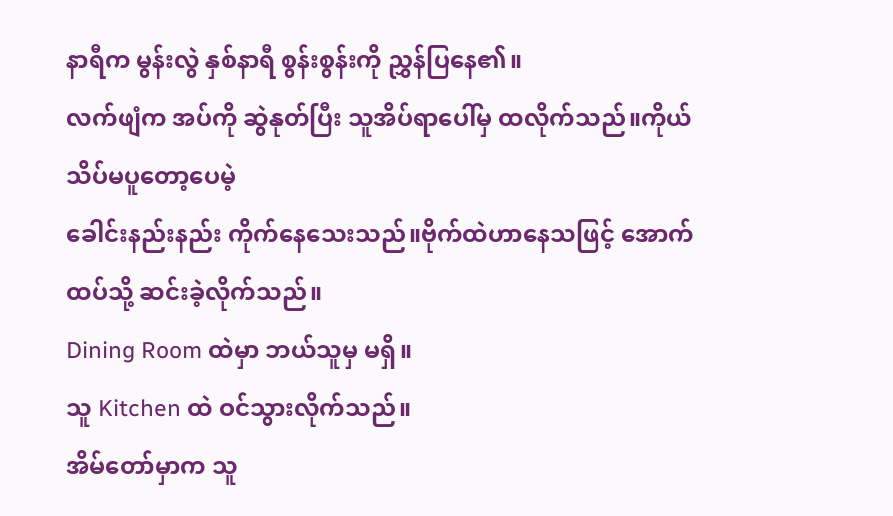နာရီက မွန်းလွဲ နှစ်နာရီ စွန်းစွန်းကို ညွှန်ပြနေ၏။
လက်ဖျံက အပ်ကို ဆွဲနုတ်ပြီး သူအိပ်ရာပေါ်မှ ထလိုက်သည်။ကိုယ် သိပ်မပူတော့ပေမဲ့
ခေါင်းနည်းနည်း ကိုက်နေသေးသည်။ဗိုက်ထဲဟာနေသဖြင့် အောက်ထပ်သို့ ဆင်းခဲ့လိုက်သည်။
Dining Room ထဲမှာ ဘယ်သူမှ မရှိ။
သူ Kitchen ထဲ ဝင်သွားလိုက်သည်။
အိမ်တော်မှာက သူ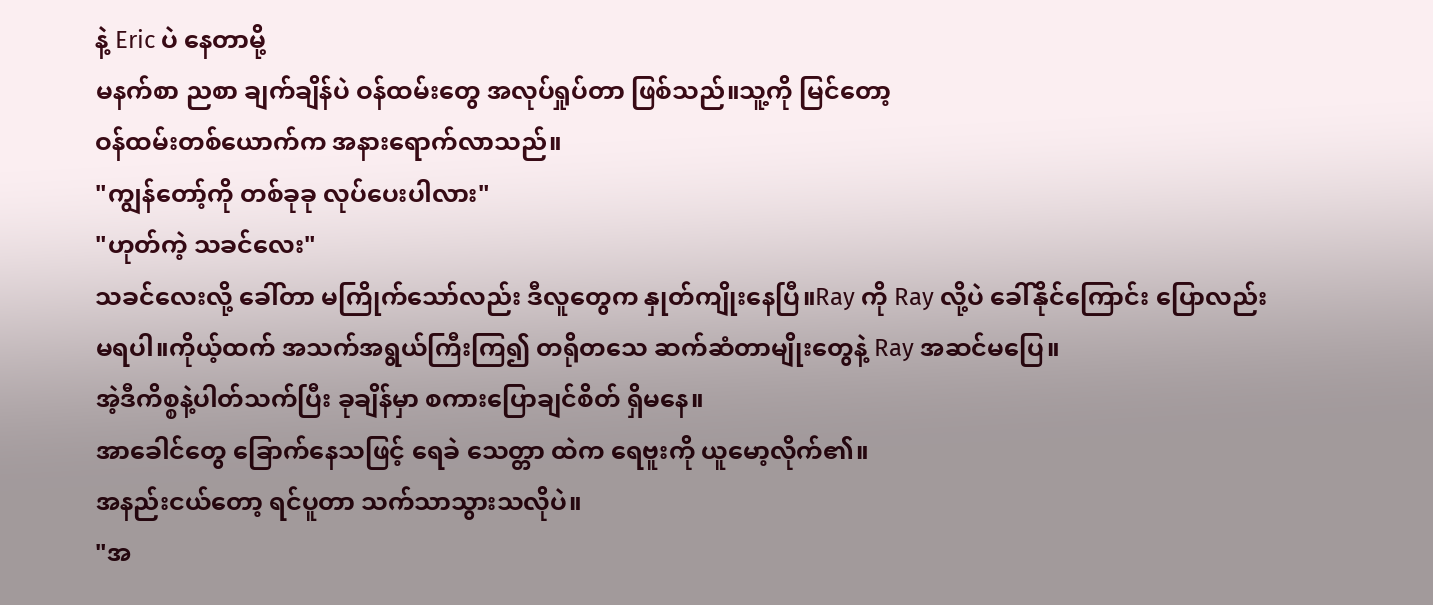နဲ့ Eric ပဲ နေတာမို့
မနက်စာ ညစာ ချက်ချိန်ပဲ ဝန်ထမ်းတွေ အလုပ်ရှုပ်တာ ဖြစ်သည်။သူ့ကို မြင်တော့
ဝန်ထမ်းတစ်ယောက်က အနားရောက်လာသည်။
"ကျွန်တော့်ကို တစ်ခုခု လုပ်ပေးပါလား"
"ဟုတ်ကဲ့ သခင်လေး"
သခင်လေးလို့ ခေါ်တာ မကြိုက်သော်လည်း ဒီလူတွေက နှုတ်ကျိုးနေပြီ။Ray ကို Ray လို့ပဲ ခေါ်နိုင်ကြောင်း ပြောလည်း မရပါ။ကိုယ့်ထက် အသက်အရွယ်ကြီးကြ၍ တရိုတသေ ဆက်ဆံတာမျိုးတွေနဲ့ Ray အဆင်မပြေ။
အဲ့ဒီကိစ္စနဲ့ပါတ်သက်ပြီး ခုချိန်မှာ စကားပြောချင်စိတ် ရှိမနေ။
အာခေါင်တွေ ခြောက်နေသဖြင့် ရေခဲ သေတ္တာ ထဲက ရေဗူးကို ယူမော့လိုက်၏။
အနည်းငယ်တော့ ရင်ပူတာ သက်သာသွားသလိုပဲ။
"အ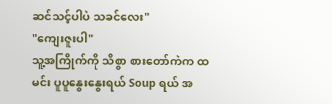ဆင်သင့်ပါပဲ သခင်လေး"
"ကျေးဇူးပါ"
သူ့အကြိုက်ကို သိစွာ စားတော်ကဲက ထမင်း ပူပူနွေးနွေးရယ် Soup ရယ် အ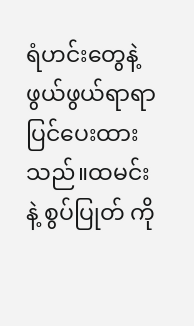ရံဟင်းတွေနဲ့ ဖွယ်ဖွယ်ရာရာ ပြင်ပေးထားသည်။ထမင်း နဲ့ စွပ်ပြုတ် ကို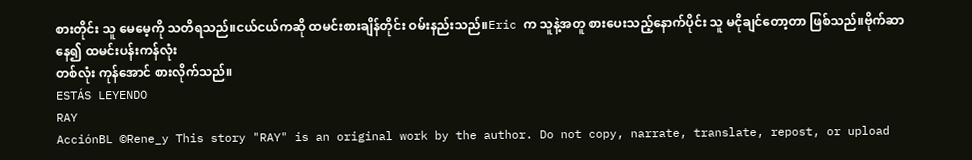စားတိုင်း သူ မေမေ့ကို သတိရသည်။ငယ်ငယ်ကဆို ထမင်းစားချိန်တိုင်း ဝမ်းနည်းသည်။Eric က သူနဲ့အတူ စားပေးသည့်နောက်ပိုင်း သူ မငိုချင်တော့တာ ဖြစ်သည်။ဗိုက်ဆာနေ၍ ထမင်းပန်းကန်လုံး
တစ်လုံး ကုန်အောင် စားလိုက်သည်။
ESTÁS LEYENDO
RAY
AcciónBL ©Rene_y This story "RAY" is an original work by the author. Do not copy, narrate, translate, repost, or upload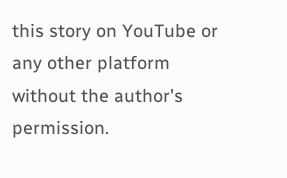this story on YouTube or any other platform without the author's permission.